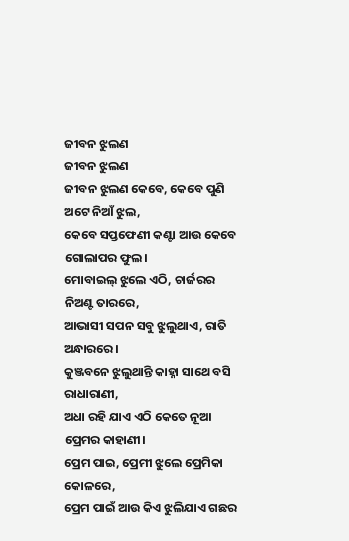ଜୀବନ ଝୁଲଣ
ଜୀବନ ଝୁଲଣ
ଜୀବନ ଝୁଲଣ କେବେ, କେବେ ପୁଣି ଅଟେ ନିଆଁ ଝୁଲ,
କେବେ ସପ୍ତଫେଣୀ କଣ୍ଟା ଆଉ କେବେ ଗୋଲାପର ଫୁଲ।
ମୋବାଇଲ୍ ଝୁଲେ ଏଠି, ଚାର୍ଜରର ନିଅଣ୍ଟ ତାରରେ,
ଆଭାସୀ ସପନ ସବୁ ଝୁଲୁଥାଏ, ରାତି ଅନ୍ଧାରରେ।
କୁଞ୍ଜବନେ ଝୁଲୁଥାନ୍ତି କାହ୍ନା ସାଥେ ବସି ରାଧାରାଣୀ,
ଅଧା ରହି ଯାଏ ଏଠି କେତେ ନୂଆ ପ୍ରେମର କାହାଣୀ।
ପ୍ରେମ ପାଇ, ପ୍ରେମୀ ଝୁଲେ ପ୍ରେମିକା କୋଳରେ,
ପ୍ରେମ ପାଇଁ ଆଉ କିଏ ଝୁଲିଯାଏ ଗଛର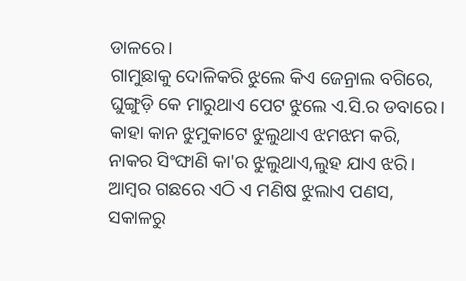ଡାଳରେ।
ଗାମୁଛାକୁ ଦୋଳିକରି ଝୁଲେ କିଏ ଜେନ୍ରାଲ ବଗିରେ,
ଘୁଙ୍ଗୁଡ଼ି କେ ମାରୁଥାଏ ପେଟ ଝୁଲେ ଏ.ସି.ର ଡବାରେ।
କାହା କାନ ଝୁମୁକାଟେ ଝୁଲୁଥାଏ ଝମଝମ କରି,
ନାକର ସିଂଙ୍ଘାଣି କା'ର ଝୁଲୁଥାଏ,ଲୁହ ଯାଏ ଝରି।
ଆମ୍ବର ଗଛରେ ଏଠି ଏ ମଣିଷ ଝୁଲାଏ ପଣସ,
ସକାଳରୁ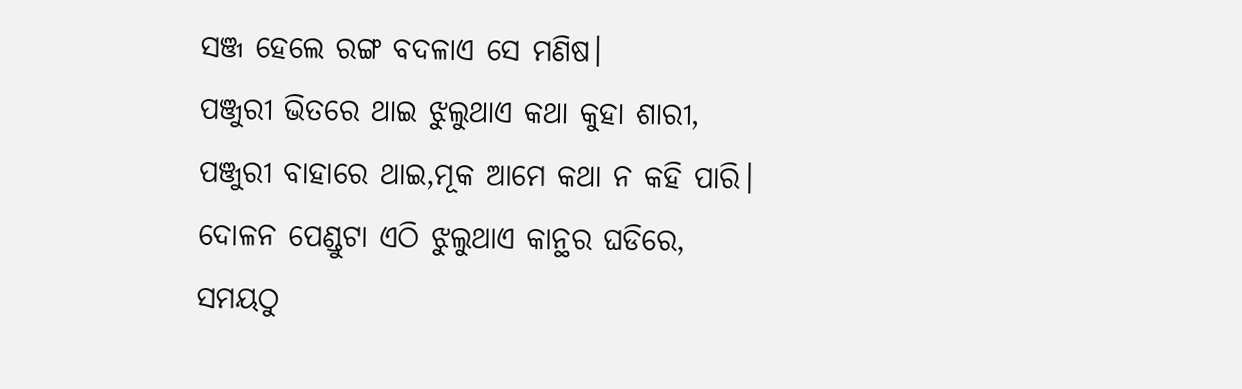ସଞ୍ଜ ହେଲେ ରଙ୍ଗ ବଦଳାଏ ସେ ମଣିଷ।
ପଞ୍ଜୁରୀ ଭିତରେ ଥାଇ ଝୁଲୁଥାଏ କଥା କୁହା ଶାରୀ,
ପଞ୍ଜୁରୀ ବାହାରେ ଥାଇ,ମୂକ ଆମେ କଥା ନ କହି ପାରି।
ଦୋଳନ ପେଣ୍ଡୁଟା ଏଠି ଝୁଲୁଥାଏ କାନ୍ଥର ଘଡିରେ,
ସମୟଠୁ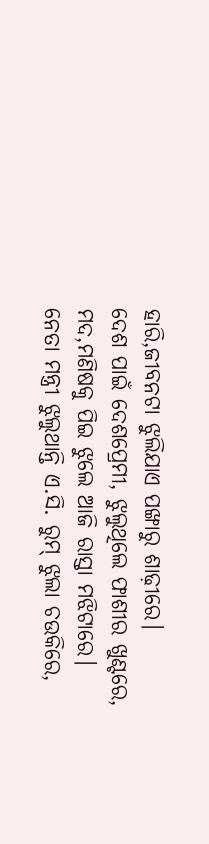ହାରି,ଜୀବନଟା ଝୁଲିଯାଏ ପଙ୍ଖାରୁ ଶାଢ଼ୀରେ।
ଦେଶ ପାଇଁ ଦେଶପ୍ରେମୀ, ଝୁଲୁଥିଲେ ଫାଶୀର ଖୁଣ୍ଟରେ,
ମଦ,ମଣିଷକୁ ପିଇ ଝୁଲେ ଆଜି ରାସ୍ତା ମଝିଟାରେ।
ନେତା ମନ୍ତ୍ରୀ ଝୁଲୁଥାନ୍ତି ଏ.ସି. ରୁମ୍ ଝୁଲା ଚଉକିରେ,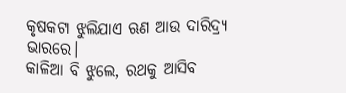କୃଷକଟା ଝୁଲିଯାଏ ଋଣ ଆଉ ଦାରିଦ୍ର୍ୟ ଭାରରେ।
କାଳିଆ ବି ଝୁଲେ, ରଥକୁ ଆସିବ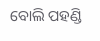ବୋଲି ପହଣ୍ଡି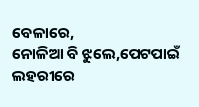ବେଳାରେ,
ନୋଳିଆ ବି ଝୁଲେ,ପେଟପାଇଁ ଲହରୀରେ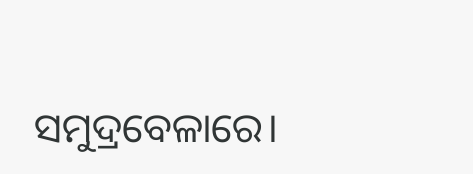ସମୁଦ୍ରବେଳାରେ।